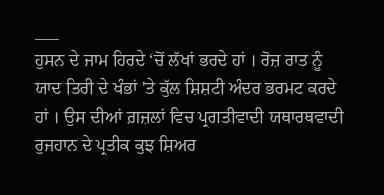___
ਹੁਸਨ ਦੇ ਜਾਮ ਹਿਰਦੇ ‘ਚੋਂ ਲੱਖਾਂ ਭਰਦੇ ਹਾਂ । ਰੋਜ਼ ਰਾਤ ਨੂੰ ਯਾਦ ਤਿਰੀ ਦੇ ਖੰਭਾਂ 'ਤੇ ਕੁੱਲ ਸ਼ਿਸ਼ਟੀ ਅੰਦਰ ਭਰਮਟ ਕਰਦੇ ਹਾਂ । ਉਸ ਦੀਆਂ ਗ਼ਜ਼ਲਾਂ ਵਿਚ ਪ੍ਰਗਤੀਵਾਦੀ ਯਥਾਰਥਵਾਦੀ ਰੁਜਹਾਨ ਦੇ ਪ੍ਰਤੀਕ ਕੁਝ ਸ਼ਿਅਰ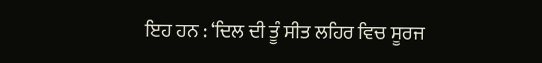ਇਹ ਹਨ : ‘ਦਿਲ ਦੀ ਤੂੰ ਸੀਤ ਲਹਿਰ ਵਿਚ ਸੂਰਜ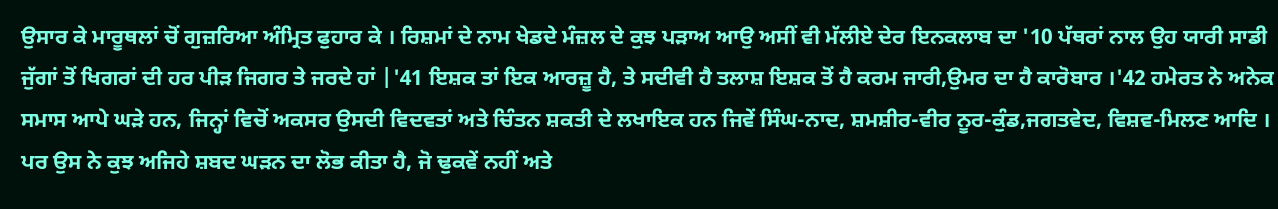ਉਸਾਰ ਕੇ ਮਾਰੂਥਲਾਂ ਚੋਂ ਗੁਜ਼ਰਿਆ ਅੰਮ੍ਰਿਤ ਫੁਹਾਰ ਕੇ । ਰਿਸ਼ਮਾਂ ਦੇ ਨਾਮ ਖੇਡਦੇ ਮੰਜ਼ਲ ਦੇ ਕੁਝ ਪੜਾਅ ਆਉ ਅਸੀਂ ਵੀ ਮੱਲੀਏ ਦੇਰ ਇਨਕਲਾਬ ਦਾ '10 ਪੱਥਰਾਂ ਨਾਲ ਉਹ ਯਾਰੀ ਸਾਡੀ ਜੁੱਗਾਂ ਤੋਂ ਖਿਗਰਾਂ ਦੀ ਹਰ ਪੀੜ ਜਿਗਰ ਤੇ ਜਰਦੇ ਹਾਂ |'41 ਇਸ਼ਕ ਤਾਂ ਇਕ ਆਰਜ਼ੂ ਹੈ, ਤੇ ਸਦੀਵੀ ਹੈ ਤਲਾਸ਼ ਇਸ਼ਕ ਤੋਂ ਹੈ ਕਰਮ ਜਾਰੀ,ਉਮਰ ਦਾ ਹੈ ਕਾਰੋਬਾਰ ।'42 ਹਮੇਰਤ ਨੇ ਅਨੇਕ ਸਮਾਸ ਆਪੇ ਘੜੇ ਹਨ, ਜਿਨ੍ਹਾਂ ਵਿਚੋਂ ਅਕਸਰ ਉਸਦੀ ਵਿਦਵਤਾਂ ਅਤੇ ਚਿੰਤਨ ਸ਼ਕਤੀ ਦੇ ਲਖਾਇਕ ਹਨ ਜਿਵੇਂ ਸਿੰਘ-ਨਾਦ, ਸ਼ਮਸ਼ੀਰ-ਵੀਰ ਨੂਰ-ਕੁੰਡ,ਜਗਤਵੇਦ, ਵਿਸ਼ਵ-ਮਿਲਣ ਆਦਿ । ਪਰ ਉਸ ਨੇ ਕੁਝ ਅਜਿਹੇ ਸ਼ਬਦ ਘੜਨ ਦਾ ਲੋਭ ਕੀਤਾ ਹੈ, ਜੋ ਢੁਕਵੇਂ ਨਹੀਂ ਅਤੇ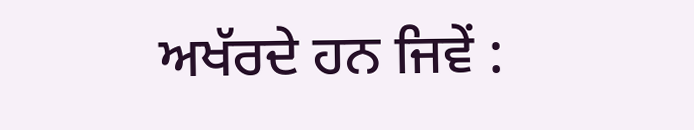ਅਖੱਰਦੇ ਹਨ ਜਿਵੇਂ :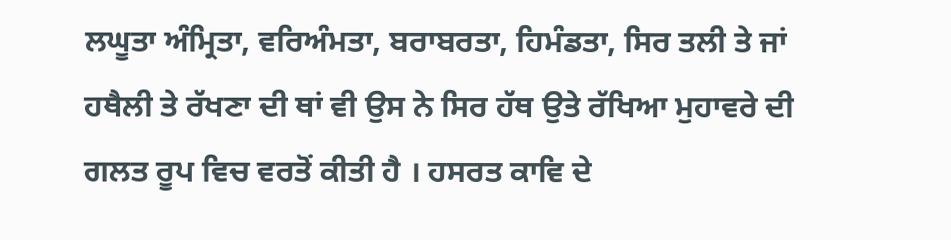ਲਘੂਤਾ ਅੰਮ੍ਰਿਤਾ, ਵਰਿਅੰਮਤਾ, ਬਰਾਬਰਤਾ, ਹਿਮੰਡਤਾ, ਸਿਰ ਤਲੀ ਤੇ ਜਾਂ ਹਥੈਲੀ ਤੇ ਰੱਖਣਾ ਦੀ ਥਾਂ ਵੀ ਉਸ ਨੇ ਸਿਰ ਹੱਥ ਉਤੇ ਰੱਖਿਆ ਮੁਹਾਵਰੇ ਦੀ ਗਲਤ ਰੂਪ ਵਿਚ ਵਰਤੋਂ ਕੀਤੀ ਹੈ । ਹਸਰਤ ਕਾਵਿ ਦੇ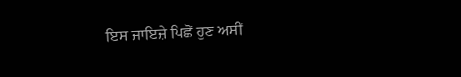ਇਸ ਜਾਇਜ਼ੇ ਪਿਛੋਂ ਹੁਣ ਅਸੀਂ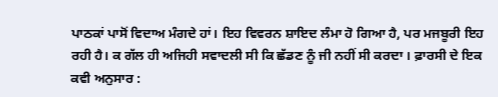ਪਾਠਕਾਂ ਪਾਸੋਂ ਵਿਦਾਅ ਮੰਗਦੇ ਹਾਂ। ਇਹ ਵਿਵਰਨ ਸ਼ਾਇਦ ਲੰਮਾ ਹੋ ਗਿਆ ਹੈ, ਪਰ ਮਜਬੂਰੀ ਇਹ ਰਹੀ ਹੈ। ਕ ਗੱਲ ਹੀ ਅਜਿਹੀ ਸਵਾਦਲੀ ਸੀ ਕਿ ਛੱਡਣ ਨੂੰ ਜੀ ਨਹੀਂ ਸੀ ਕਰਦਾ । ਫ਼ਾਰਸੀ ਦੇ ਇਕ ਕਵੀ ਅਨੁਸਾਰ :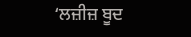‘ਲਜ਼ੀਜ਼ ਬੂਦ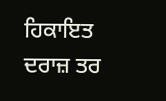ਹਿਕਾਇਤ ਦਰਾਜ਼ ਤਰ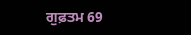ਗੁਫ਼ਤਮ 69